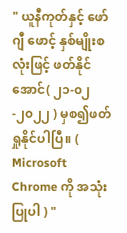" ယူနီကုတ်နှင့် ဖော်ဂျီ ဖောင့် နှစ်မျိုးစလုံးဖြင့် ဖတ်နိုင်အောင်( ၂၁-၀၂-၂၀၂၂ ) မှစ၍ဖတ်ရှုနိုင်ပါပြီ။ (  Microsoft Chrome ကို အသုံးပြုပါ ) "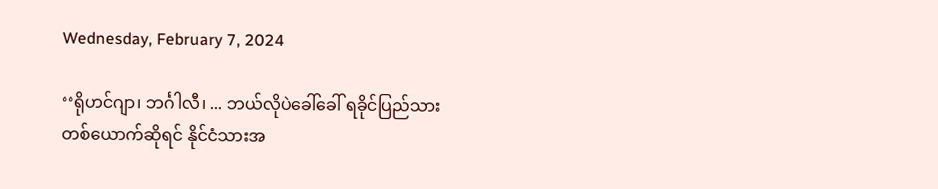Wednesday, February 7, 2024

‘‘ရိုဟင်ဂျာ၊ ဘင်္ဂါလီ၊ ... ဘယ်လိုပဲခေါ်ခေါ် ရခိုင်ပြည်သားတစ်ယောက်ဆိုရင် နိုင်ငံသားအ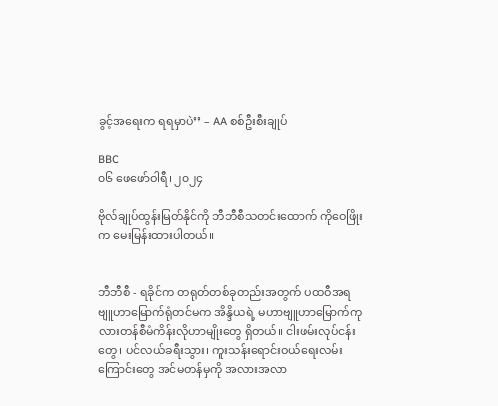ခွင့်အရေးက ရရမှာပဲ’’ – AA စစ်ဦးစီးချုပ်

BBC
၀၆ ဖေဖော်ဝါရီ၊ ၂၀၂၄

ဗိုလ်ချုပ်ထွန်းမြတ်နိုင်ကို ဘီဘီစီသတင်းထောက် ကိုဝေဖြိုးက မေးမြန်းထားပါတယ်။


ဘီဘီစီ - ရခိုင်က တရုတ်တစ်ခုတည်းအတွက် ပထဝီအရ ဗျူဟာမြောက်ရုံတင်မက အိန္ဒိယရဲ့ မဟာဗျူဟာမြောက်ကုလားတန်စီမံကိန်းလိုဟာမျိုးတွေ ရှိတယ်။ ငါးဖမ်းလုပ်ငန်းတွေ၊ ပင်လယ်ခရီးသွား၊ ကူးသန်းရောင်းဝယ်ရေးလမ်း ကြောင်းတွေ အင်မတန်မှကို အလားအလာ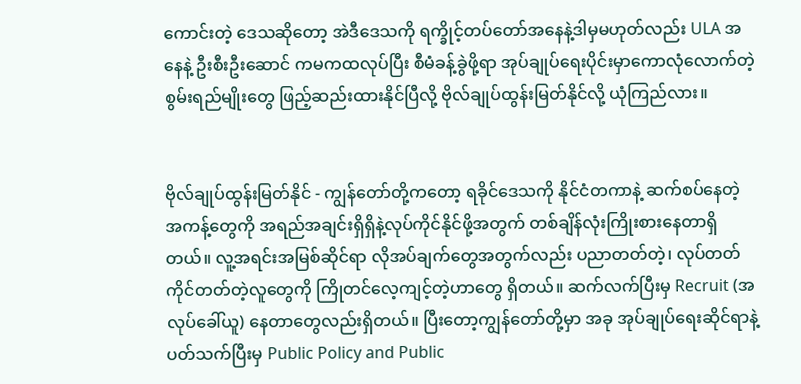ကောင်းတဲ့ ဒေသဆိုတော့ အဲဒီဒေသကို ရက္ခိုင့်တပ်တော်အနေနဲ့ဒါမှမဟုတ်လည်း ULA အနေနဲ့ ဦးစီးဦးဆောင် ကမကထလုပ်ပြီး စီမံခန့်ခွဲဖို့ရာ အုပ်ချုပ်ရေးပိုင်းမှာကောလုံလောက်တဲ့ စွမ်းရည်မျိုးတွေ ဖြည့်ဆည်းထားနိုင်ပြီလို့ ဗိုလ်ချုပ်ထွန်းမြတ်နိုင်လို့ ယုံကြည်လား။


ဗိုလ်ချုပ်ထွန်းမြတ်နိုင် - ကျွန်တော်တို့ကတော့ ရခိုင်ဒေသကို နိုင်ငံတကာနဲ့ ဆက်စပ်နေတဲ့ အကန့်တွေကို အရည်အချင်းရှိရှိနဲ့လုပ်ကိုင်နိုင်ဖို့အတွက် တစ်ချိန်လုံးကြိုးစားနေတာရှိတယ်။ လူ့အရင်းအမြစ်ဆိုင်ရာ လိုအပ်ချက်တွေအတွက်လည်း ပညာတတ်တဲ့၊ လုပ်တတ်ကိုင်တတ်တဲ့လူတွေကို ကြိုတင်လေ့ကျင့်တဲ့ဟာတွေ ရှိတယ်။ ဆက်လက်ပြီးမှ Recruit (အလုပ်ခေါ်ယူ) နေတာတွေလည်းရှိတယ်။ ပြီးတော့ကျွန်တော်တို့မှာ အခု အုပ်ချုပ်ရေးဆိုင်ရာနဲ့ ပတ်သက်ပြီးမှ Public Policy and Public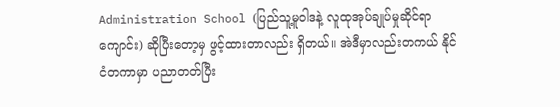Administration School (ပြည်သူ့မူဝါဒနဲ့ လူထုအုပ်ချုပ်မှုဆိုင်ရာကျောင်း) ဆိုပြီးတော့မှ ဖွင့်ထားတာလည်း ရှိတယ်။ အဲဒီမှာလည်းတကယ် နိုင်ငံတကာမှာ ပညာတတ်ပြီး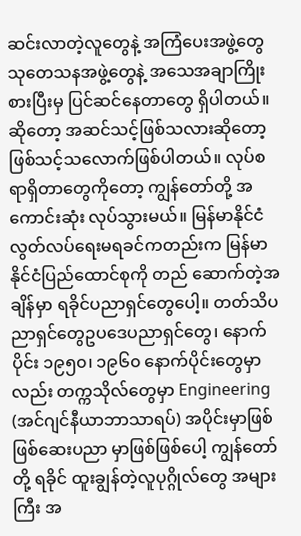ဆင်းလာတဲ့လူတွေနဲ့ အကြံပေးအဖွဲ့တွေ သုတေသနအဖွဲ့တွေနဲ့ အသေအချာကြိုးစားပြီးမှ ပြင်ဆင်နေတာတွေ ရှိပါတယ်။ ဆိုတော့ အဆင်သင့်ဖြစ်သလားဆိုတော့ ဖြစ်သင့်သလောက်ဖြစ်ပါတယ်။ လုပ်စရာရှိတာတွေကိုတော့ ကျွန်တော်တို့ အကောင်းဆုံး လုပ်သွားမယ်။ မြန်မာနိုင်ငံ လွတ်လပ်ရေးမရခင်ကတည်းက မြန်မာနိုင်ငံပြည်ထောင်စုကို တည် ဆောက်တဲ့အချိန်မှာ ရခိုင်ပညာရှင်တွေပေါ့။ တတ်သိပညာရှင်တွေဥပဒေပညာရှင်တွေ၊ နောက်ပိုင်း ၁၉၅၀၊ ၁၉၆၀ နောက်ပိုင်းတွေမှာလည်း တက္ကသိုလ်တွေမှာ Engineering (အင်ဂျင်နီယာဘာသာရပ်) အပိုင်းမှာဖြစ်ဖြစ်ဆေးပညာ မှာဖြစ်ဖြစ်ပေါ့ ကျွန်တော်တို့ ရခိုင် ထူးချွန်တဲ့လူပုဂ္ဂိုလ်တွေ အများကြီး အ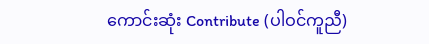ကောင်းဆုံး Contribute (ပါဝင်ကူညီ)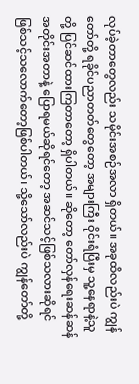လုပ်ခဲ့တာတွေလည်း သမိုင်းအစဉ်အလာ ရှိတယ်။ အခုထိလည်းပဲ ကျွန်တော်တို့ ရခိုင်ပညာတတ်တွေတော့ အများကြီး ဝိုင်းရံပြီးမှ သူ့နေရာနဲ့သူတို့ ပြင်ဆင်ထားကြတာတော့ ရှိပါတယ်။ ဆိုတော့ တော်လှန်ရေးဆန်ဆန် အတိုင်းအတာနဲ့ ပြောရမယ်ဆိုရင်တော့ အဆင်သင့်ဖြစ်သလားဆိုရင် ဖြစ်သင့်သလောက်တော့ဖြစ်ပါတယ်၊ သို့သော်လည်းပဲ ကျွန်တော်တို့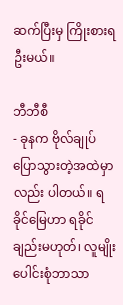ဆက်ပြီးမှ ကြိုးစားရဦးမယ်။

ဘီဘီစီ
- ခုနက ဗိုလ်ချုပ် ပြောသွားတဲ့အထဲမှာလည်း ပါတယ်။ ရခိုင်မြေဟာ ရခိုင်ချည်းမဟုတ်၊ လူမျိုးပေါင်းစုံဘာသာ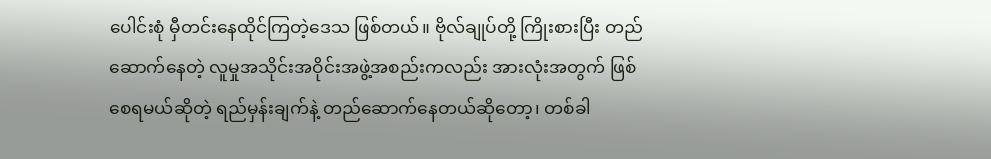ပေါင်းစုံ မှီတင်းနေထိုင်ကြတဲ့ဒေသ ဖြစ်တယ်။ ဗိုလ်ချုပ်တို့ ကြိုးစားပြီး တည်ဆောက်နေတဲ့ လူမှုအသိုင်းအဝိုင်းအဖွဲ့အစည်းကလည်း အားလုံးအတွက် ဖြစ်စေရမယ်ဆိုတဲ့ ရည်မှန်းချက်နဲ့ တည်ဆောက်နေတယ်ဆိုတော့၊ တစ်ခါ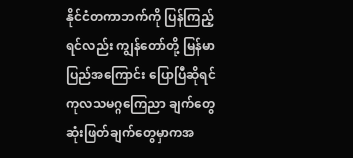နိုင်ငံတကာဘက်ကို ပြန်ကြည့်ရင်လည်း ကျွန်တော်တို့ မြန်မာပြည်အကြောင်း ပြောပြီဆိုရင်ကုလသမဂ္ဂကြေညာ ချက်တွေ ဆုံးဖြတ်ချက်တွေမှာကအ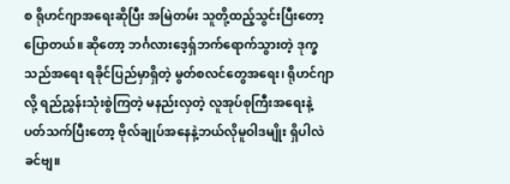စ ရိုဟင်ဂျာအရေးဆိုပြီး အမြဲတမ်း သူတို့ထည့်သွင်းပြီးတော့ ပြောတယ်။ ဆိုတော့ ဘင်္ဂလားဒေ့ရှ်ဘက်ရောက်သွားတဲ့ ဒုက္ခသည်အရေး ရခိုင်ပြည်မှာရှိတဲ့ မွတ်စလင်တွေအရေး၊ ရိုဟင်ဂျာလို့ ရည်ညွှန်းသုံးစွဲကြတဲ့ မနည်းလှတဲ့ လူအုပ်စုကြီးအရေးနဲ့ ပတ်သက်ပြီးတော့ ဗိုလ်ချုပ်အနေနဲ့ဘယ်လိုမူဝါဒမျိုး ရှိပါလဲခင်ဗျ။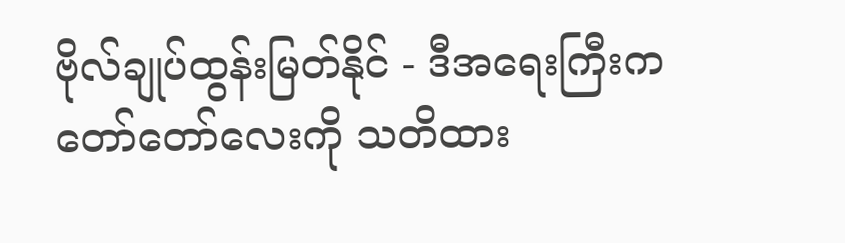ဗိုလ်ချုပ်ထွန်းမြတ်နိုင် - ဒီအရေးကြီးက တော်တော်လေးကို သတိထား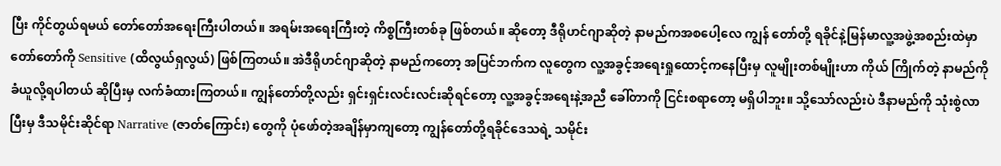ပြီး ကိုင်တွယ်ရမယ် တော်တော်အရေးကြီးပါတယ်။ အရမ်းအရေးကြီးတဲ့ ကိစ္စကြီးတစ်ခု ဖြစ်တယ်။ ဆိုတော့ ဒီရိုဟင်ဂျာဆိုတဲ့ နာမည်ကအစပေါ့လေ ကျွန် တော်တို့ ရခိုင်နဲ့မြန်မာလူ့အဖွဲ့အစည်းထဲမှာ တော်တော်ကို Sensitive (ထိလွယ်ရှလွယ်) ဖြစ်ကြတယ်။ အဲဒီရိုဟင်ဂျာဆိုတဲ့ နာမည်ကတော့ အပြင်ဘက်က လူတွေက လူ့အခွင့်အရေးရှုထောင့်ကနေပြီးမှ လူမျိုးတစ်မျိုးဟာ ကိုယ် ကြိုက်တဲ့ နာမည်ကို ခံယူလို့ရပါတယ် ဆိုပြီးမှ လက်ခံထားကြတယ်။ ကျွန်တော်တို့လည်း ရှင်းရှင်းလင်းလင်းဆိုရင်တော့ လူ့အခွင့်အရေးနဲ့အညီ ခေါ်တာကို ငြင်းစရာတော့ မရှိပါဘူး။ သို့သော်လည်းပဲ ဒီနာမည်ကို သုံးစွဲလာပြီးမှ ဒီသမိုင်းဆိုင်ရာ Narrative (ဇာတ်ကြောင်း) တွေကို ပုံဖော်တဲ့အချိန်မှာကျတော့ ကျွန်တော်တို့ရခိုင်ဒေသရဲ့ သမိုင်း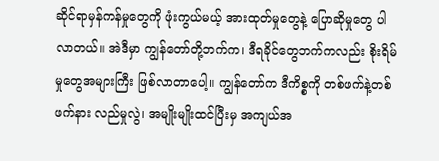ဆိုင်ရာမှန်ကန်မှုတွေကို ဖုံးကွယ်မယ့် အားထုတ်မှုတွေနဲ့ ပြောဆိုမှုတွေ ပါလာတယ်။ အဲဒီမှာ ကျွန်တော်တို့ဘက်က၊ ဒီရခိုင်တွေဘက်ကလည်း စိုးရိမ်မှုတွေအများကြီး ဖြစ်လာတာပေါ့။ ကျွန်တော်က ဒီကိစ္စကို တစ်ဖက်နဲ့တစ်ဖက်နား လည်မှုလွဲ၊ အမျိုးမျိုးထင်ပြီးမှ အကျယ်အ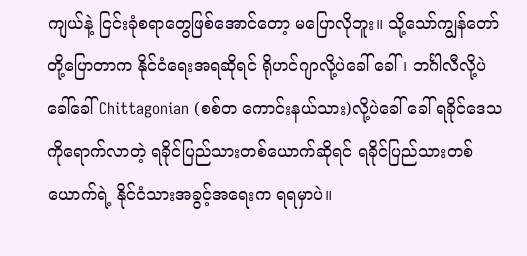ကျယ်နဲ့ ငြင်းခုံစရာတွေဖြစ်အောင်တော့ မပြောလိုဘူး။ သို့သော်ကျွန်တော်တို့ပြောတာက နိုင်ငံရေးအရဆိုရင် ရိုဟင်ဂျာလို့ပဲခေါ် ခေါ်၊ ဘင်္ဂါလီလို့ပဲခေါ်ခေါ် Chittagonian (စစ်တ ကောင်းနယ်သား)လို့ပဲခေါ် ခေါ် ရခိုင်ဒေသကိုရောက်လာတဲ့ ရခိုင်ပြည်သားတစ်ယောက်ဆိုရင် ရခိုင်ပြည်သားတစ်ယောက်ရဲ့ နိုင်ငံသားအခွင့်အရေးက ရရမှာပဲ။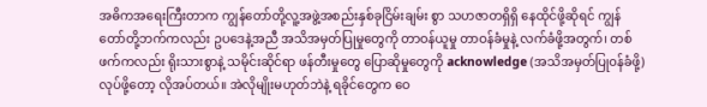အဓိကအရေးကြီးတာက ကျွန်တော်တို့လူ့အဖွဲ့အစည်းနှစ်ခုငြိမ်းချမ်း စွာ သဟဇာတရှိရှိ နေထိုင်ဖို့ဆိုရင် ကျွန်တော်တို့ဘက်ကလည်း ဥပဒေနဲ့အညီ အသိအမှတ်ပြုမှုတွေကို တာဝန်ယူမှု တာဝန်ခံမှုနဲ့ လက်ခံဖို့အတွက်၊ တစ်ဖက်ကလည်း ရိုးသားစွာနဲ့ သမိုင်းဆိုင်ရာ ဖန်တီးမှုတွေ ပြောဆိုမှုတွေကို acknowledge (အသိအမှတ်ပြု၀န်ခံဖို့) လုပ်ဖို့တော့ လိုအပ်တယ်။ အဲလိုမျိုးမဟုတ်ဘဲနဲ့ ရခိုင်တွေက ဝေ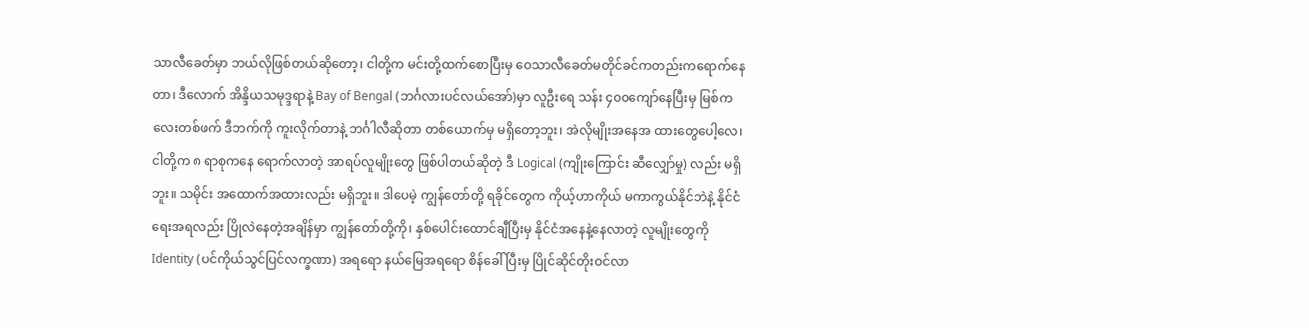သာလီခေတ်မှာ ဘယ်လိုဖြစ်တယ်ဆိုတော့၊ ငါတို့က မင်းတို့ထက်စောပြီးမှ ဝေသာလီခေတ်မတိုင်ခင်ကတည်းကရောက်နေတာ၊ ဒီလောက် အိန္ဒိယသမုဒ္ဒရာနဲ့ Bay of Bengal (ဘင်္ဂလားပင်လယ်အော်)မှာ လူဦးရေ သန်း ၄၀၀ကျော်နေပြီးမှ မြစ်ကလေးတစ်ဖက် ဒီဘက်ကို ကူးလိုက်တာနဲ့ ဘင်္ဂါလီဆိုတာ တစ်ယောက်မှ မရှိတော့ဘူး၊ အဲလိုမျိုးအနေအ ထားတွေပေါ့လေ၊ ငါတို့က ၈ ရာစုကနေ ရောက်လာတဲ့ အာရပ်လူမျိုးတွေ ဖြစ်ပါတယ်ဆိုတဲ့ ဒီ Logical (ကျိုးကြောင်း ဆီလျှော်မှု) လည်း မရှိဘူး။ သမိုင်း အထောက်အထားလည်း မရှိဘူး။ ဒါပေမဲ့ ကျွန်တော်တို့ ရခိုင်တွေက ကိုယ့်ဟာကိုယ် မကာကွယ်နိုင်ဘဲနဲ့ နိုင်ငံရေးအရလည်း ပြိုလဲနေတဲ့အချိန်မှာ ကျွန်တော်တို့ကို၊ နှစ်ပေါင်းထောင်ချီပြီးမှ နိုင်ငံအနေနဲ့နေလာတဲ့ လူမျိုးတွေကို Identity (ပင်ကိုယ်သွင်ပြင်လက္ခဏာ) အရရော နယ်မြေအရရော စိန်ခေါ် ပြီးမှ ပြိုင်ဆိုင်တိုးဝင်လာ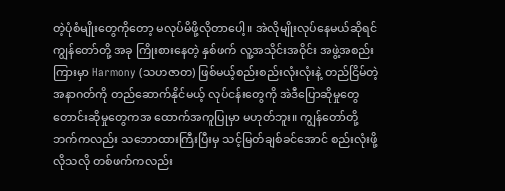တဲ့ပုံစံမျိုးတွေကိုတော့ မလုပ်မိဖို့လိုတာပေါ့။ အဲလိုမျိုးလုပ်နေမယ်ဆိုရင်ကျွန်တော်တို့ အခု ကြိုးစားနေတဲ့ နှစ်ဖက် လူ့အသိုင်းအဝိုင်း အဖွဲ့အစည်းကြားမှာ Harmony (သဟဇာတ) ဖြစ်မယ့်စည်းစည်းလုံးလုံးနဲ့ တည်ငြိမ်တဲ့အနာဂတ်ကို တည်ဆောက်နိုင်မယ့် လုပ်ငန်းတွေကို အဲဒီပြောဆိုမှုတွေ တောင်းဆိုမှုတွေကအ ထောက်အကူပြုမှာ မဟုတ်ဘူး။ ကျွန်တော်တို့ဘက်ကလည်း သဘောထားကြီးပြီးမှ သင့်မြတ်ချစ်ခင်အောင် စည်းလုံးဖို့ လိုသလို တစ်ဖက်ကလည်း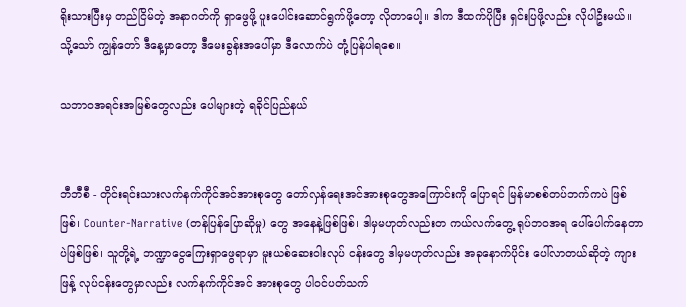ရိုးသားပြီးမှ တည်ငြိမ်တဲ့ အနာဂတ်ကို ရှာဖွေဖို့ ပူးပေါင်းဆောင်ရွက်ဖို့တော့ လိုတာပေါ့။ ဒါက ဒီထက်ပိုပြီး ရှင်းပြဖို့လည်း လိုပါဦးမယ်။ သို့သော် ကျွန်တော် ဒီနေ့မှာတော့ ဒီမေးခွန်းအပေါ်မှာ ဒီလောက်ပဲ တုံ့ပြန်ပါရစေ။

သဘာဝအရင်းအမြစ်တွေလည်း ပေါများတဲ့ ရခိုင်ပြည်နယ်


ဘီဘီစီ - တိုင်းရင်းသားလက်နက်ကိုင်အင်အားစုတွေ တော်လှန်ရေးအင်အားစုတွေအကြောင်းကို ပြောရင် မြန်မာစစ်တပ်ဘက်ကပဲ ဖြစ်ဖြစ်၊ Counter-Narrative (တန်ပြန်ပြောဆိုမှု) တွေ အနေနဲ့ဖြစ်ဖြစ်၊ ဒါမှမဟုတ်လည်းတ ကယ်လက်တွေ့ ရုပ်ဘဝအရ ပေါ်ပေါက်နေတာပဲဖြစ်ဖြစ်၊ သူတို့ရဲ့ ဘဏ္ဍာငွေကြေးရှာဖွေရာမှာ မူးယစ်ဆေးဝါးလုပ် ငန်းတွေ ဒါမှမဟုတ်လည်း အခုနောက်ပိုင်း ပေါ်လာတယ်ဆိုတဲ့ ကျားဖြန့် လုပ်ငန်းတွေမှာလည်း လက်နက်ကိုင်အင် အားစုတွေ ပါဝင်ပတ်သက်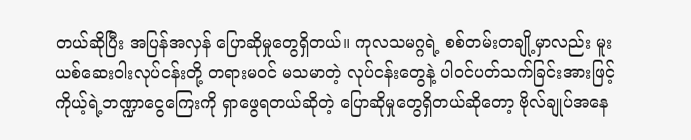တယ်ဆိုပြီး အပြန်အလှန် ပြောဆိုမှုတွေရှိတယ်။ ကုလသမဂ္ဂရဲ့ စစ်တမ်းတချို့မှာလည်း မူးယစ်ဆေးဝါးလုပ်ငန်းတို့ တရားမဝင် မသမာတဲ့ လုပ်ငန်းတွေနဲ့ ပါဝင်ပတ်သက်ခြင်းအားဖြင့် ကိုယ့်ရဲ့ဘဏ္ဍာငွေကြေးကို ရှာဖွေရတယ်ဆိုတဲ့ ပြောဆိုမှုတွေရှိတယ်ဆိုတော့ ဗိုလ်ချုပ်အနေ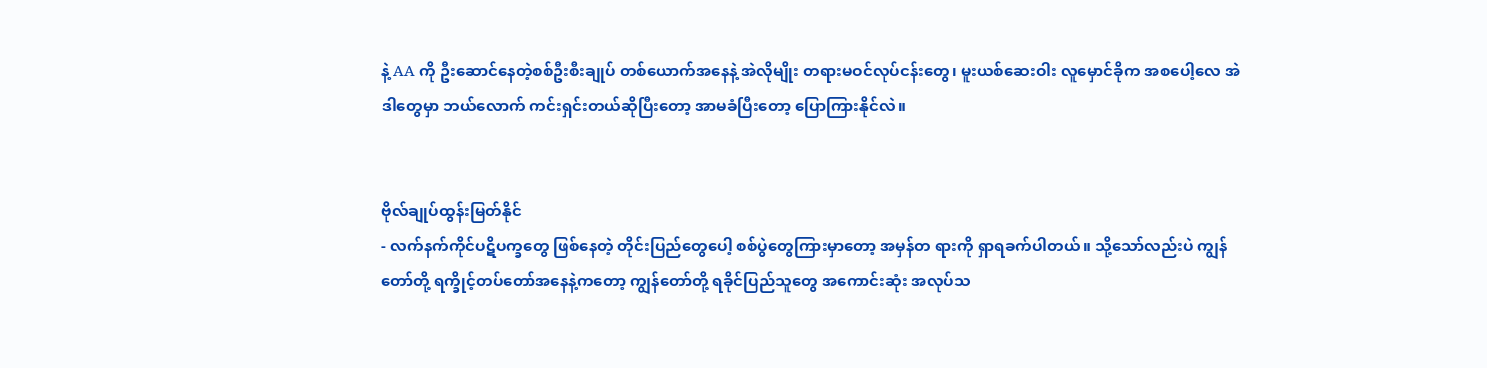နဲ့ AA ကို ဦးဆောင်နေတဲ့စစ်ဦးစီးချုပ် တစ်ယောက်အနေနဲ့ အဲလိုမျိုး တရားမဝင်လုပ်ငန်းတွေ၊ မူးယစ်ဆေးဝါး လူမှောင်ခိုက အစပေါ့လေ အဲဒါတွေမှာ ဘယ်လောက် ကင်းရှင်းတယ်ဆိုပြီးတော့ အာမခံပြီးတော့ ပြောကြားနိုင်လဲ။


ဗိုလ်ချုပ်ထွန်းမြတ်နိုင်
- လက်နက်ကိုင်ပဋိပက္ခတွေ ဖြစ်နေတဲ့ တိုင်းပြည်တွေပေါ့ စစ်ပွဲတွေကြားမှာတော့ အမှန်တ ရားကို ရှာရခက်ပါတယ်။ သို့သော်လည်းပဲ ကျွန်တော်တို့ ရက္ခိုင့်တပ်တော်အနေနဲ့ကတော့ ကျွန်တော်တို့ ရခိုင်ပြည်သူတွေ အကောင်းဆုံး အလုပ်သ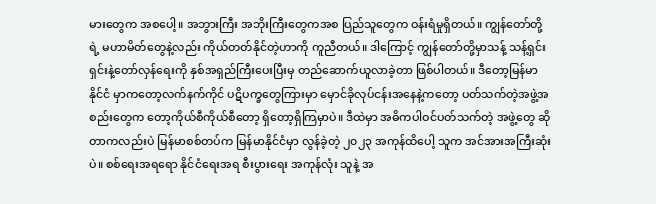မားတွေက အစပေါ့။ အဘွားကြီး အဘိုးကြီးတွေကအစ ပြည်သူတွေက ဝန်းရံမှုရှိတယ်။ ကျွန်တော်တို့ရဲ့ မဟာမိတ်တွေနဲ့လည်း ကိုယ်တတ်နိုင်တဲ့ဟာကို ကူညီတယ်။ ဒါကြောင့် ကျွန်တော်တို့မှာသန့် သန့်ရှင်းရှင်းနဲ့တော်လှန်ရေးကို နှစ်အရှည်ကြီးပေးပြီးမှ တည်ဆောက်ယူလာခဲ့တာ ဖြစ်ပါတယ်။ ဒီတော့မြန်မာနိုင်ငံ မှာကတော့လက်နက်ကိုင် ပဋိပက္ခတွေကြားမှာ မှောင်ခိုလုပ်ငန်းအနေနဲ့ကတော့ ပတ်သက်တဲ့အဖွဲ့အစည်းတွေက တော့ကိုယ်စီကိုယ်စီတော့ ရှိတော့ရှိကြမှာပဲ။ ဒီထဲမှာ အဓိကပါဝင်ပတ်သက်တဲ့ အဖွဲ့တွေ ဆိုတာကလည်းပဲ မြန်မာစစ်တပ်က မြန်မာနိုင်ငံမှာ လွန်ခဲ့တဲ့ ၂၀၂၃ အကုန်ထိပေါ့ သူက အင်အားအကြီးဆုံးပဲ။ စစ်ရေးအရရော နိုင်ငံရေးအရ စီးပွားရေး အကုန်လုံး သူနဲ့ အ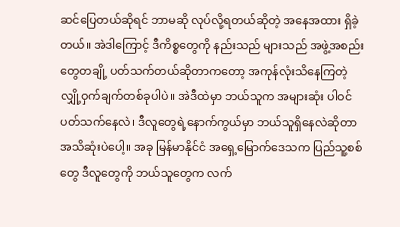ဆင်ပြေတယ်ဆိုရင် ဘာမဆို လုပ်လို့ရတယ်ဆိုတဲ့ အနေအထား ရှိခဲ့တယ်။ အဲဒါကြောင့် ဒီကိစ္စတွေကို နည်းသည် များသည် အဖွဲ့အစည်းတွေတချို့ ပတ်သက်တယ်ဆိုတာကတော့ အကုန်လုံးသိနေကြတဲ့ လျှို့ဝှက်ချက်တစ်ခုပါပဲ။ အဲဒီထဲမှာ ဘယ်သူက အများဆုံး ပါဝင်ပတ်သက်နေလဲ၊ ဒီလူတွေရဲ့နောက်ကွယ်မှာ ဘယ်သူရှိနေလဲဆိုတာ အသိဆုံးပဲပေါ့။ အခု မြန်မာနိုင်ငံ အရှေ့မြောက်ဒေသက ပြည်သူ့စစ်တွေ ဒီလူတွေကို ဘယ်သူတွေက လက်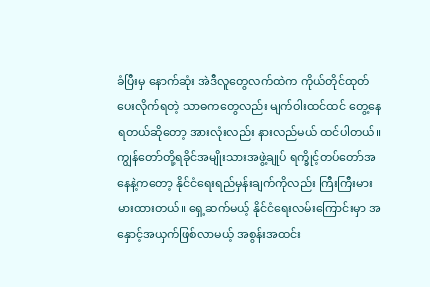ခံပြီးမှ နောက်ဆုံး အဲဒီလူတွေလက်ထဲက ကိုယ်တိုင်ထုတ်ပေးလိုက်ရတဲ့ သာဓကတွေလည်း မျက်ဝါးထင်ထင် တွေ့နေရတယ်ဆိုတော့ အားလုံးလည်း နားလည်မယ် ထင်ပါတယ်။ ကျွန်တော်တို့ရခိုင်အမျိုးသားအဖွဲ့ချုပ် ရက္ခိုင့်တပ်တော်အနေနဲ့ကတော့ နိုင်ငံရေးရည်မှန်းချက်ကိုလည်း ကြီးကြီးမားမားထားတယ်။ ရှေ့ဆက်မယ့် နိုင်ငံရေးလမ်းကြောင်းမှာ အနှောင့်အယှက်ဖြစ်လာမယ့် အစွန်းအထင်း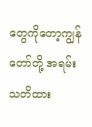တွေကိုတော့ကျွန်တော်တို့ အရမ်းသတိထား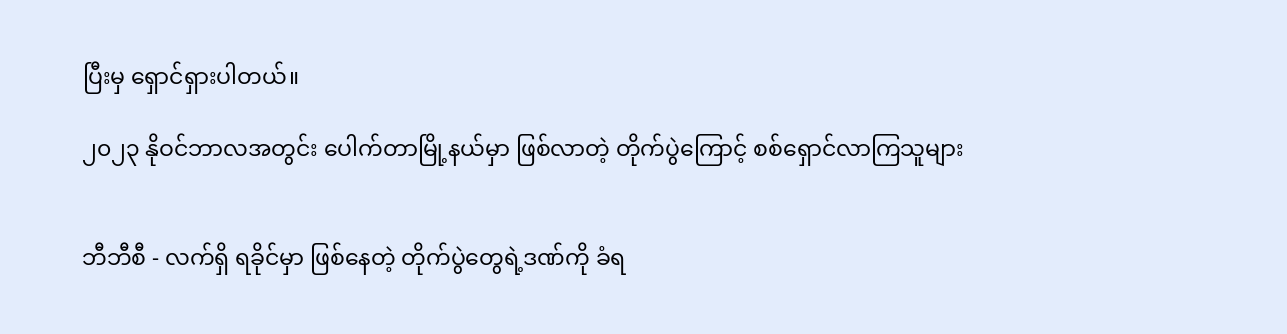ပြီးမှ ရှောင်ရှားပါတယ်။

၂၀၂၃ နိုဝင်ဘာလအတွင်း ပေါက်တာမြို့နယ်မှာ ဖြစ်လာတဲ့ တိုက်ပွဲကြောင့် စစ်ရှောင်လာကြသူများ


ဘီဘီစီ - လက်ရှိ ရခိုင်မှာ ဖြစ်နေတဲ့ တိုက်ပွဲတွေရဲ့ဒဏ်ကို ခံရ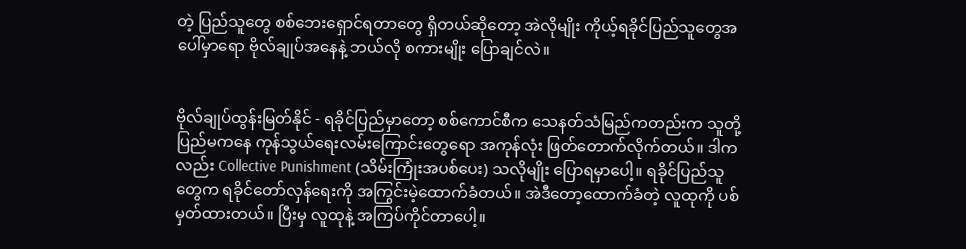တဲ့ ပြည်သူတွေ စစ်ဘေးရှောင်ရတာတွေ ရှိတယ်ဆိုတော့ အဲလိုမျိုး ကိုယ့်ရခိုင်ပြည်သူတွေအပေါ်မှာရော ဗိုလ်ချုပ်အနေနဲ့ ဘယ်လို စကားမျိုး ပြောချင်လဲ။


ဗိုလ်ချုပ်ထွန်းမြတ်နိုင် - ရခိုင်ပြည်မှာတော့ စစ်ကောင်စီက သေနတ်သံမြည်ကတည်းက သူတို့ပြည်မကနေ ကုန်သွယ်ရေးလမ်းကြောင်းတွေရော အကုန်လုံး ဖြတ်တောက်လိုက်တယ်။ ဒါကလည်း Collective Punishment (သိမ်းကြုံးအပစ်ပေး) သလိုမျိုး ပြောရမှာပေါ့။ ရခိုင်ပြည်သူတွေက ရခိုင်တော်လှန်ရေးကို အကြွင်းမဲ့ထောက်ခံတယ်။ အဲဒီတော့ထောက်ခံတဲ့ လူထုကို ပစ်မှတ်ထားတယ်။ ပြီးမှ လူထုနဲ့ အကြပ်ကိုင်တာပေါ့။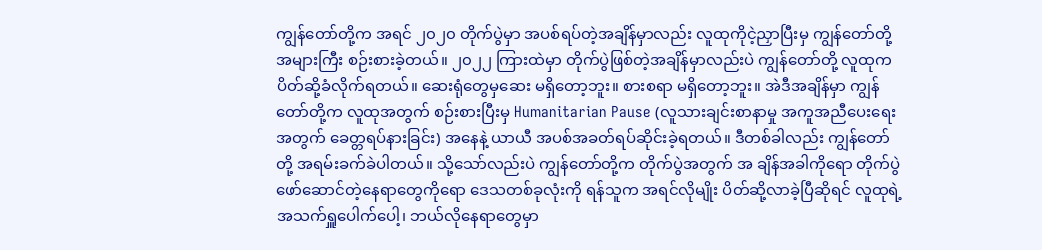ကျွန်တော်တို့က အရင် ၂၀၂၀ တိုက်ပွဲမှာ အပစ်ရပ်တဲ့အချိန်မှာလည်း လူထုကိုငဲ့ညှာပြီးမှ ကျွန်တော်တို့ အများကြီး စဉ်းစားခဲ့တယ်။ ၂၀၂၂ ကြားထဲမှာ တိုက်ပွဲဖြစ်တဲ့အချိန်မှာလည်းပဲ ကျွန်တော်တို့ လူထုက ပိတ်ဆို့ခံလိုက်ရတယ်။ ဆေးရုံတွေမှဆေး မရှိတော့ဘူး။ စားစရာ မရှိတော့ဘူး။ အဲဒီအချိန်မှာ ကျွန်တော်တို့က လူထုအတွက် စဉ်းစားပြီးမှ Humanitarian Pause (လူသားချင်းစာနာမှု အကူအညီပေးရေးအတွက် ခေတ္တရပ်နားခြင်း) အနေနဲ့ ယာယီ အပစ်အခတ်ရပ်ဆိုင်းခဲ့ရတယ်။ ဒီတစ်ခါလည်း ကျွန်တော်တို့ အရမ်းခက်ခဲပါတယ်။ သို့သော်လည်းပဲ ကျွန်တော်တို့က တိုက်ပွဲအတွက် အ ချိန်အခါကိုရော တိုက်ပွဲဖော်ဆောင်တဲ့နေရာတွေကိုရော ဒေသတစ်ခုလုံးကို ရန်သူက အရင်လိုမျိုး ပိတ်ဆို့လာခဲ့ပြီဆိုရင် လူထုရဲ့ အသက်ရှူပေါက်ပေါ့၊ ဘယ်လိုနေရာတွေမှာ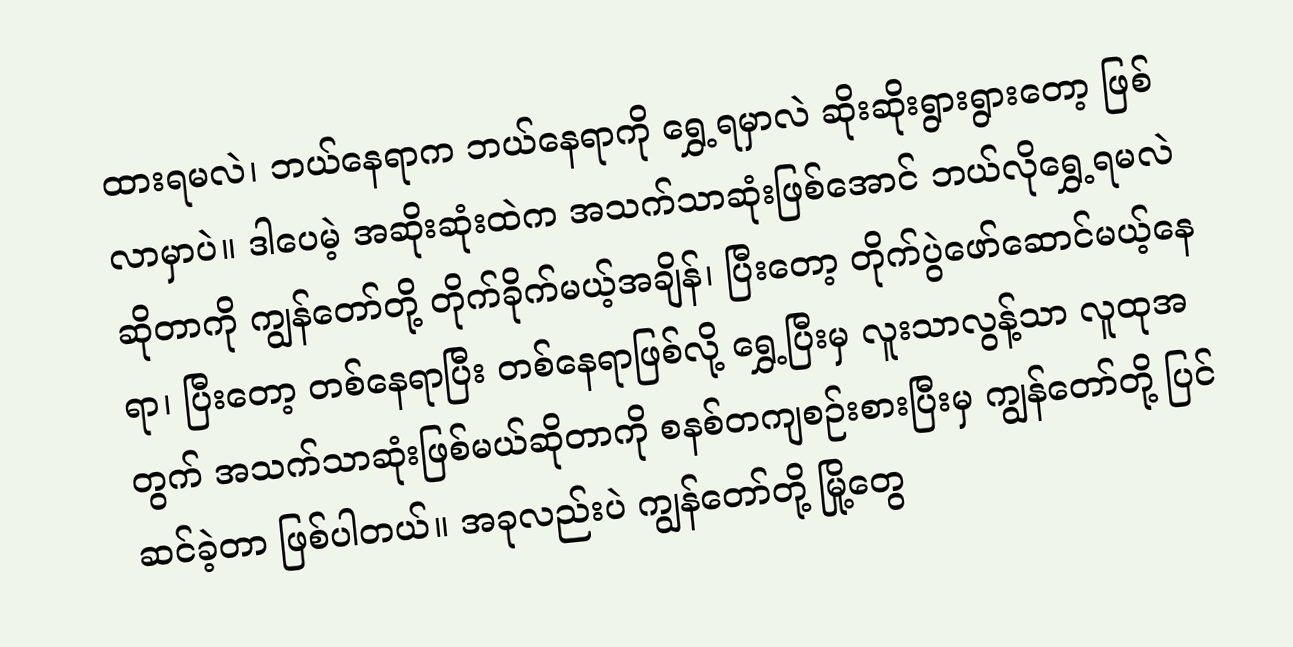ထားရမလဲ၊ ဘယ်နေရာက ဘယ်နေရာကို ရွှေ့ရမှာလဲ ဆိုးဆိုးရွားရွားတော့ ဖြစ်လာမှာပဲ။ ဒါပေမဲ့ အဆိုးဆုံးထဲက အသက်သာဆုံးဖြစ်အောင် ဘယ်လိုရွှေ့ရမလဲဆိုတာကို ကျွန်တော်တို့ တိုက်ခိုက်မယ့်အချိန်၊ ပြီးတော့ တိုက်ပွဲဖော်ဆောင်မယ့်နေရာ၊ ပြီးတော့ တစ်နေရာပြီး တစ်နေရာဖြစ်လို့ ရွှေ့ပြီးမှ လူးသာလွန့်သာ လူထုအတွက် အသက်သာဆုံးဖြစ်မယ်ဆိုတာကို စနစ်တကျစဉ်းစားပြီးမှ ကျွန်တော်တို့ ပြင်ဆင်ခဲ့တာ ဖြစ်ပါတယ်။ အခုလည်းပဲ ကျွန်တော်တို့ မြို့တွေ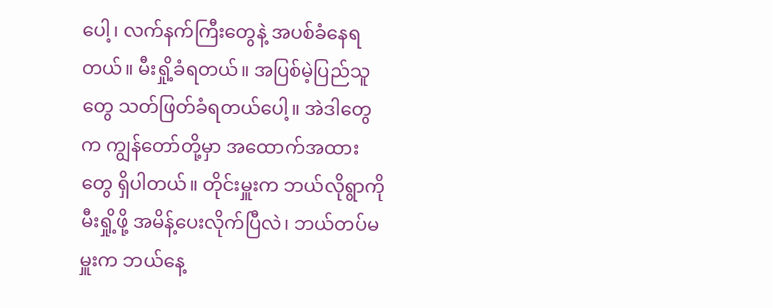ပေါ့၊ လက်နက်ကြီးတွေနဲ့ အပစ်ခံနေရတယ်။ မီးရှို့ခံရတယ်။ အပြစ်မဲ့ပြည်သူတွေ သတ်ဖြတ်ခံရတယ်ပေါ့။ အဲဒါတွေက ကျွန်တော်တို့မှာ အထောက်အထားတွေ ရှိပါတယ်။ တိုင်းမှူးက ဘယ်လိုရွာကို မီးရှို့ဖို့ အမိန့်ပေးလိုက်ပြီလဲ၊ ဘယ်တပ်မမှူးက ဘယ်နေ့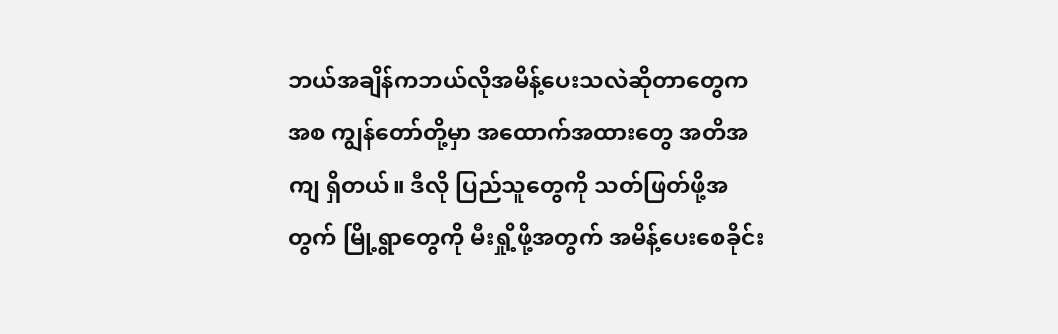ဘယ်အချိန်ကဘယ်လိုအမိန့်ပေးသလဲဆိုတာတွေကအစ ကျွန်တော်တို့မှာ အထောက်အထားတွေ အတိအကျ ရှိတယ်။ ဒီလို ပြည်သူတွေကို သတ်ဖြတ်ဖို့အတွက် မြို့ရွာတွေကို မီးရှို့ဖို့အတွက် အမိန့်ပေးစေခိုင်း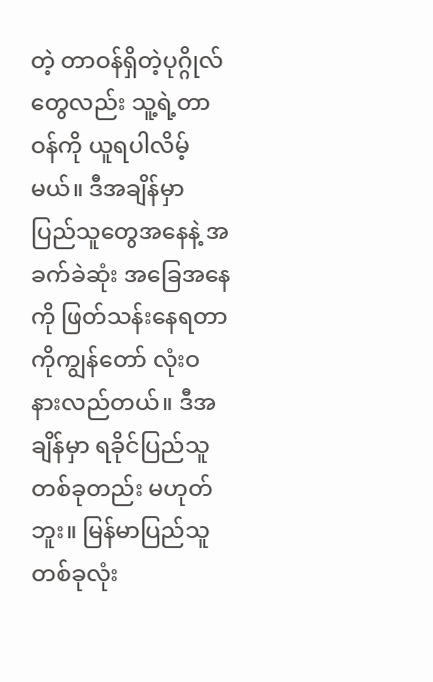တဲ့ တာဝန်ရှိတဲ့ပုဂ္ဂိုလ်တွေလည်း သူ့ရဲ့တာ ဝန်ကို ယူရပါလိမ့်မယ်။ ဒီအချိန်မှာ ပြည်သူတွေအနေနဲ့ အခက်ခဲဆုံး အခြေအနေကို ဖြတ်သန်းနေရတာကိုကျွန်တော် လုံးဝ နားလည်တယ်။ ဒီအချိန်မှာ ရခိုင်ပြည်သူတစ်ခုတည်း မဟုတ်ဘူး။ မြန်မာပြည်သူတစ်ခုလုံး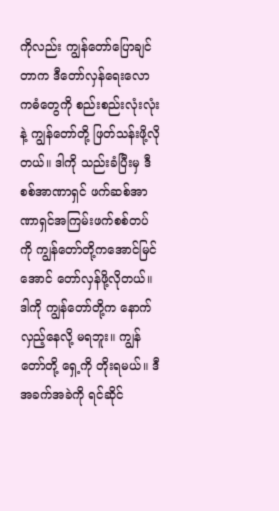ကိုလည်း ကျွန်တော်ပြောချင်တာက ဒီတော်လှန်ရေးလောကဓံတွေကို စည်းစည်းလုံးလုံးနဲ့ ကျွန်တော်တို့ ဖြတ်သန်းဖို့လိုတယ်။ ဒါကို သည်းခံပြီးမှ ဒီစစ်အာဏာရှင် ဖက်ဆစ်အာဏာရှင်အကြမ်းဖက်စစ်တပ်ကို ကျွန်တော်တို့ကအောင်မြင်အောင် တော်လှန်ဖို့လိုတယ်။ ဒါကို ကျွန်တော်တို့က နောက်လှည့်နေလို့ မရဘူး။ ကျွန်တော်တို့ ရှေ့ကို တိုးရမယ်။ ဒီအခက်အခဲကို ရင်ဆိုင်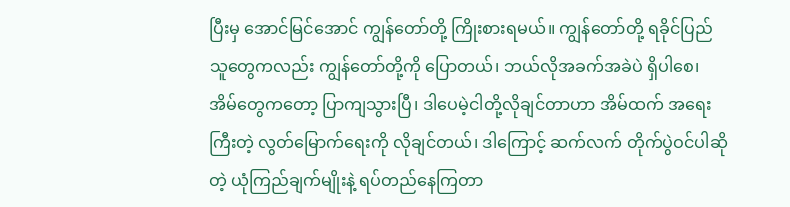ပြီးမှ အောင်မြင်အောင် ကျွန်တော်တို့ ကြိုးစားရမယ်။ ကျွန်တော်တို့ ရခိုင်ပြည်သူတွေကလည်း ကျွန်တော်တို့ကို ပြောတယ်၊ ဘယ်လိုအခက်အခဲပဲ ရှိပါစေ၊ အိမ်တွေကတော့ ပြာကျသွားပြီ၊ ဒါပေမဲ့ငါတို့လိုချင်တာဟာ အိမ်ထက် အရေးကြီးတဲ့ လွတ်မြောက်ရေးကို လိုချင်တယ်၊ ဒါကြောင့် ဆက်လက် တိုက်ပွဲဝင်ပါဆိုတဲ့ ယုံကြည်ချက်မျိုးနဲ့ ရပ်တည်နေကြတာ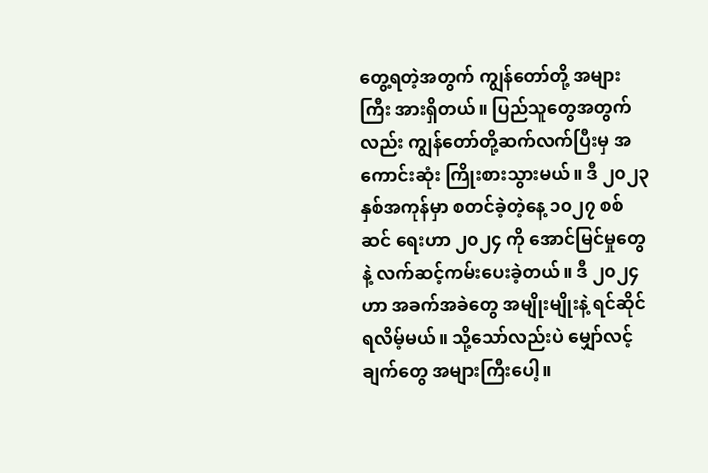တွေ့ရတဲ့အတွက် ကျွန်တော်တို့ အများကြီး အားရှိတယ်။ ပြည်သူတွေအတွက်လည်း ကျွန်တော်တို့ဆက်လက်ပြီးမှ အကောင်းဆုံး ကြိုးစားသွားမယ်။ ဒီ ၂၀၂၃ နှစ်အကုန်မှာ စတင်ခဲ့တဲ့နေ့ ၁၀၂၇ စစ်ဆင် ရေးဟာ ၂၀၂၄ ကို အောင်မြင်မှုတွေနဲ့ လက်ဆင့်ကမ်းပေးခဲ့တယ်။ ဒီ ၂၀၂၄ ဟာ အခက်အခဲတွေ အမျိုးမျိုးနဲ့ ရင်ဆိုင်ရလိမ့်မယ်။ သို့သော်လည်းပဲ မျှော်လင့်ချက်တွေ အများကြီးပေါ့။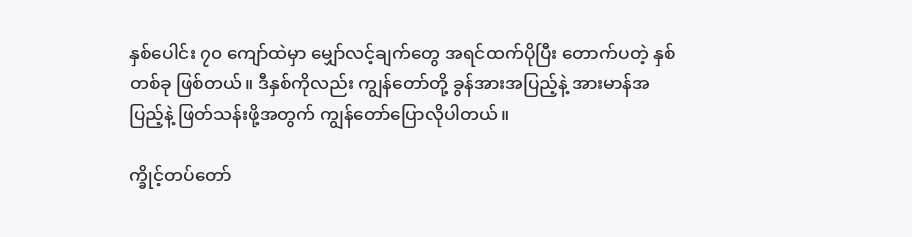နှစ်ပေါင်း ၇၀ ကျော်ထဲမှာ မျှော်လင့်ချက်တွေ အရင်ထက်ပိုပြီး တောက်ပတဲ့ နှစ်တစ်ခု ဖြစ်တယ်။ ဒီနှစ်ကိုလည်း ကျွန်တော်တို့ ခွန်အားအပြည့်နဲ့ အားမာန်အပြည့်နဲ့ ဖြတ်သန်းဖို့အတွက် ကျွန်တော်ပြောလိုပါတယ်။

က္ခိုင့်တပ်တော်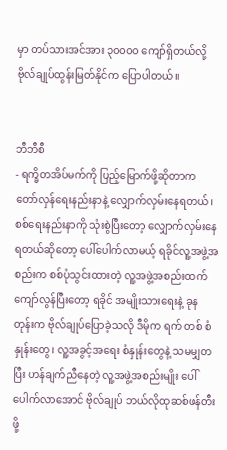မှာ တပ်သားအင်အား ၃၀၀၀၀ ကျော်ရှိတယ်လို့ ဗိုလ်ချုပ်ထွန်းမြတ်နိုင်က ပြောပါတယ်။


ဘီဘီစီ
- ရက္ခိတအိပ်မက်ကို ပြည့်မြောက်ဖို့ဆိုတာက တော်လှန်ရေးနည်းနာနဲ့ လျှောက်လှမ်းနေရတယ်၊ စစ်ရေးနည်းနာကို သုံးစွဲပြီးတော့ လျှောက်လှမ်းနေရတယ်ဆိုတော့ ပေါ်ပေါက်လာမယ့် ရခိုင်လူ့အဖွဲ့အစည်းက စစ်ပုံသွင်းထားတဲ့ လူ့အဖွဲ့အစည်းထက် ကျော်လွန်ပြီးတော့ ရခိုင် အမျိုးသားရေးနဲ့ ခုနတုန်းက ဗိုလ်ချုပ်ပြောခဲ့သလို ဒီမိုက ရက် တစ် စံနှုန်းတွေ၊ လူ့အခွင့်အရေး စံနှုန်းတွေနဲ့ သမမျှတပြီး ဟန်ချက်ညီနေတဲ့ လူ့အဖွဲ့အစည်းမျိုး ပေါ်ပေါက်လာအောင် ဗိုလ်ချုပ် ဘယ်လိုထုဆစ်ဖန်တီးဖို့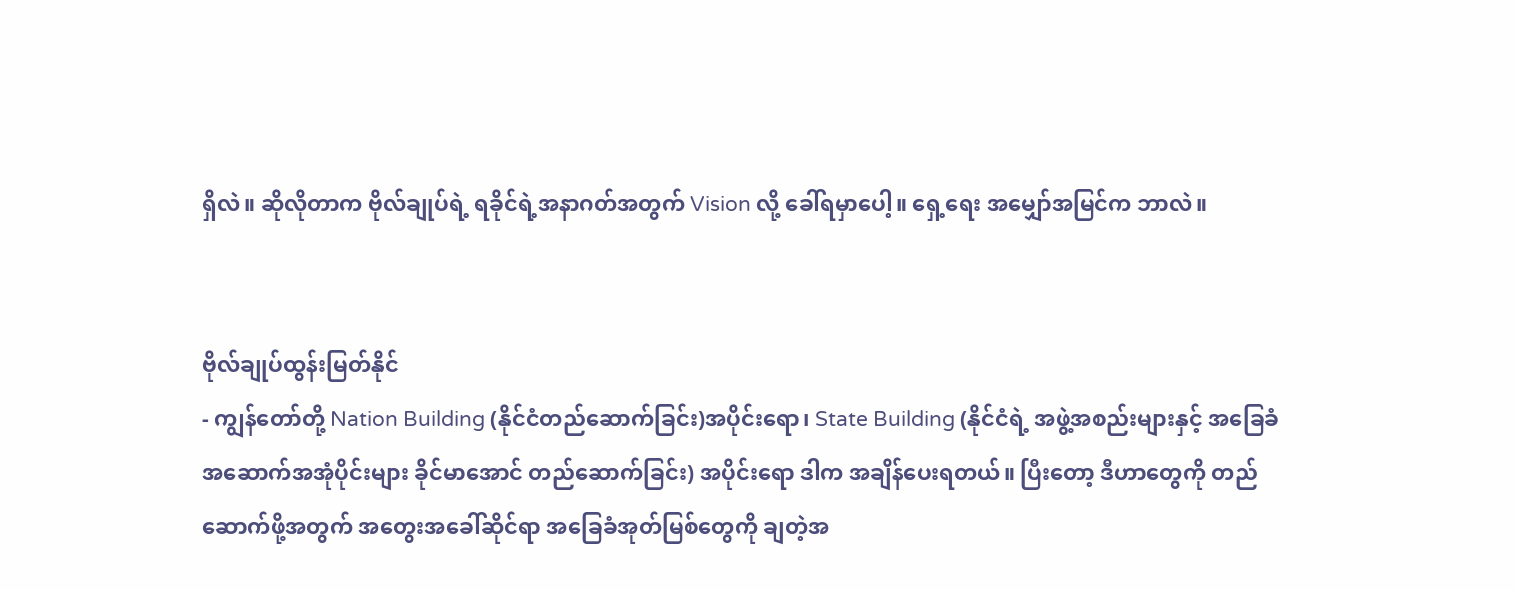ရှိလဲ။ ဆိုလိုတာက ဗိုလ်ချုပ်ရဲ့ ရခိုင်ရဲ့အနာဂတ်အတွက် Vision လို့ ခေါ်ရမှာပေါ့။ ရှေ့ရေး အမျှော်အမြင်က ဘာလဲ။


ဗိုလ်ချုပ်ထွန်းမြတ်နိုင်
- ကျွန်တော်တို့ Nation Building (နိုင်ငံတည်ဆောက်ခြင်း)အပိုင်းရော၊ State Building (နိုင်ငံရဲ့ အဖွဲ့အစည်းများနှင့် အခြေခံအဆောက်အအုံပိုင်းများ ခိုင်မာအောင် တည်ဆောက်ခြင်း) အပိုင်းရော ဒါက အချိန်ပေးရတယ်။ ပြီးတော့ ဒီဟာတွေကို တည်ဆောက်ဖို့အတွက် အတွေးအခေါ်ဆိုင်ရာ အခြေခံအုတ်မြစ်တွေကို ချတဲ့အ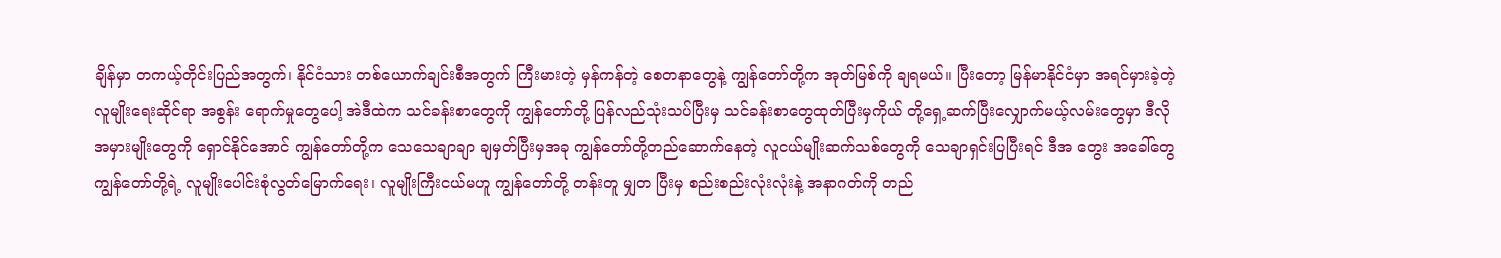ချိန်မှာ တကယ့်တိုင်းပြည်အတွက်၊ နိုင်ငံသား တစ်ယောက်ချင်းစီအတွက် ကြီးမားတဲ့ မှန်ကန်တဲ့ စေတနာတွေနဲ့ ကျွန်တော်တို့က အုတ်မြစ်ကို ချရမယ်။ ပြီးတော့ မြန်မာနိုင်ငံမှာ အရင်မှားခဲ့တဲ့ လူမျိုးရေးဆိုင်ရာ အစွန်း ရောက်မှုတွေပေါ့ အဲဒီထဲက သင်ခန်းစာတွေကို ကျွန်တော်တို့ ပြန်လည်သုံးသပ်ပြီးမှ သင်ခန်းစာတွေထုတ်ပြီးမှကိုယ် တို့ရှေ့ဆက်ပြီးလျှောက်မယ့်လမ်းတွေမှာ ဒီလိုအမှားမျိုးတွေကို ရှောင်နိုင်အောင် ကျွန်တော်တို့က သေသေချာချာ ချမှတ်ပြီးမှအခု ကျွန်တော်တို့တည်ဆောက်နေတဲ့ လူငယ်မျိုးဆက်သစ်တွေကို သေချာရှင်းပြပြီးရင် ဒီအ တွေး အခေါ်တွေကျွန်တော်တို့ရဲ့ လူမျိုးပေါင်းစုံလွတ်မြောက်ရေး၊ လူမျိုးကြီးငယ်မဟူ ကျွန်တော်တို့ တန်းတူ မျှတ ပြီးမှ စည်းစည်းလုံးလုံးနဲ့ အနာဂတ်ကို တည်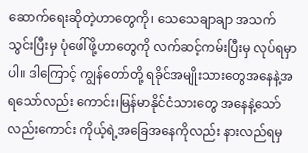ဆောက်ရေးဆိုတဲ့ဟာတွေကို၊ သေသေချာချာ အသက်သွင်းပြီးမှ ပုံဖေါ်ဖို့ဟာတွေကို လက်ဆင့်ကမ်းပြီးမှ လုပ်ရမှာပါ။ ဒါကြောင့် ကျွန်တော်တို့ ရခိုင်အမျိုးသားတွေအနေနဲ့အရသော်လည်း ကောင်း၊မြန်မာနိုင်ငံသားတွေ အနေနဲ့သော်လည်းကောင်း ကိုယ့်ရဲ့အခြေအနေကိုလည်း နားလည်ရမှ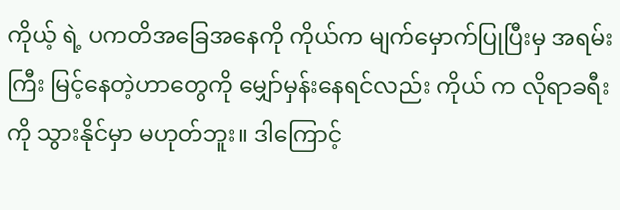ကိုယ့် ရဲ့ ပကတိအခြေအနေကို ကိုယ်က မျက်မှောက်ပြုပြီးမှ အရမ်းကြီး မြင့်နေတဲ့ဟာတွေကို မျှော်မှန်းနေရင်လည်း ကိုယ် က လိုရာခရီးကို သွားနိုင်မှာ မဟုတ်ဘူး။ ဒါကြောင့်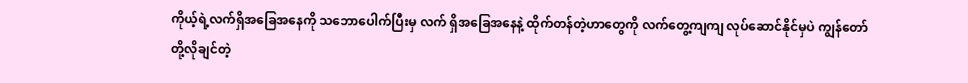ကိုယ့်ရဲ့လက်ရှိအခြေအနေကို သဘောပေါက်ပြီးမှ လက် ရှိအခြေအနေနဲ့ ထိုက်တန်တဲ့ဟာတွေကို လက်တွေ့ကျကျ လုပ်ဆောင်နိုင်မှပဲ ကျွန်တော်တို့လိုချင်တဲ့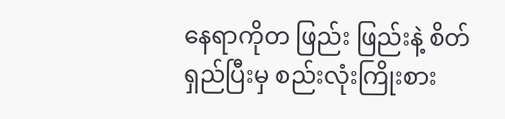နေရာကိုတ ဖြည်း ဖြည်းနဲ့ စိတ်ရှည်ပြီးမှ စည်းလုံးကြိုးစား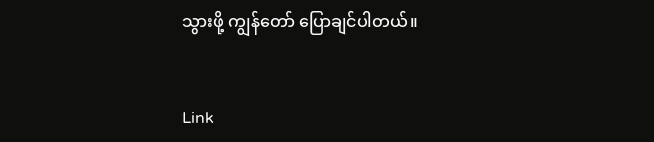သွားဖို့ ကျွန်တော် ပြောချင်ပါတယ်။


Link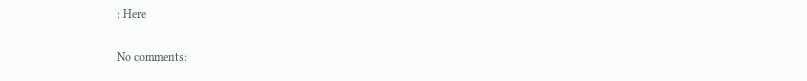: Here

No comments: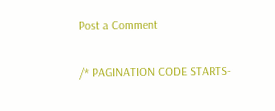Post a Comment

/* PAGINATION CODE STARTS-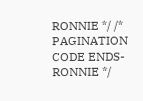RONNIE */ /* PAGINATION CODE ENDS- RONNIE */